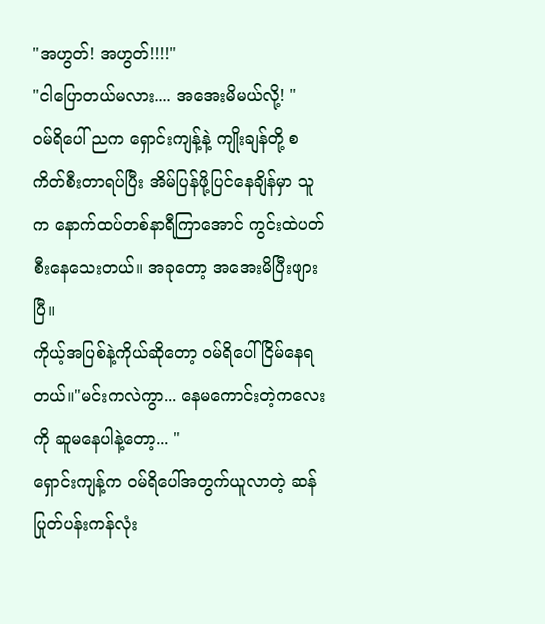"အဟွတ်! အဟွတ်!!!!"
"ငါပြောတယ်မလား.... အအေးမိမယ်လို့! "
ဝမ်ရိပေါ် ညက ရှောင်းကျန့်နဲ့ ကျိုးချန်တို့ စကိတ်စီးတာရပ်ပြီး အိမ်ပြန်ဖို့ပြင်နေချိန်မှာ သူက နောက်ထပ်တစ်နာရီကြာအောင် ကွင်းထဲပတ်စီးနေသေးတယ်။ အခုတော့ အအေးမိပြီးဖျားပြီ။
ကိုယ့်အပြစ်နဲ့ကိုယ်ဆိုတော့ ဝမ်ရိပေါ်ငြိမ်နေရတယ်။"မင်းကလဲကွာ... နေမကောင်းတဲ့ကလေးကို ဆူမနေပါနဲ့တော့... "
ရှောင်းကျန့်က ဝမ်ရိပေါ်အတွက်ယူလာတဲ့ ဆန်ပြုတ်ပန်းကန်လုံး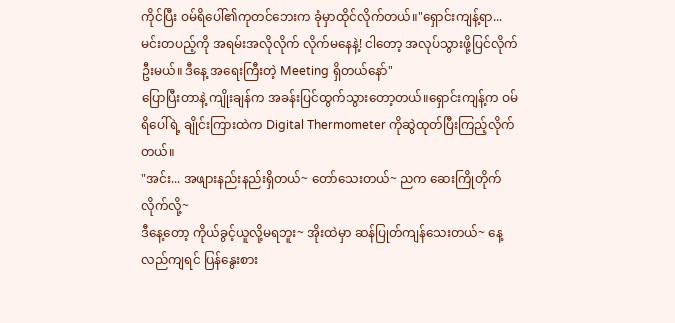ကိုင်ပြီး ဝမ်ရိပေါ်၏ကုတင်ဘေးက ခုံမှာထိုင်လိုက်တယ်။"ရှောင်းကျန့်ရာ... မင်းတပည့်ကို အရမ်းအလိုလိုက် လိုက်မနေနဲ့! ငါတော့ အလုပ်သွားဖို့ပြင်လိုက်ဦးမယ်။ ဒီနေ့ အရေးကြီးတဲ့ Meeting ရှိတယ်နော်"
ပြောပြီးတာနဲ့ ကျိုးချန်က အခန်းပြင်ထွက်သွားတော့တယ်။ရှောင်းကျန့်က ဝမ်ရိပေါ်ရဲ့ ချိုင်းကြားထဲက Digital Thermometer ကိုဆွဲထုတ်ပြီးကြည့်လိုက်တယ်။
"အင်း... အဖျားနည်းနည်းရှိတယ်~ တော်သေးတယ်~ ညက ဆေးကြိုတိုက်လိုက်လို့~
ဒီနေ့တော့ ကိုယ်ခွင့်ယူလို့မရဘူး~ အိုးထဲမှာ ဆန်ပြုတ်ကျန်သေးတယ်~ နေ့လည်ကျရင် ပြန်နွေးစား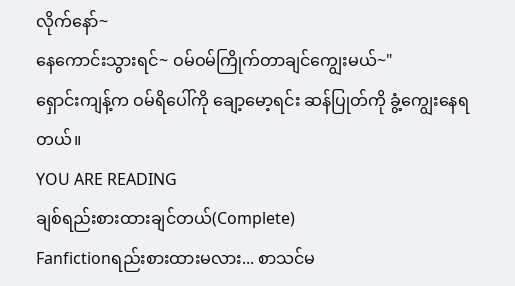လိုက်နော်~
နေကောင်းသွားရင်~ ဝမ်ဝမ်ကြိုက်တာချင်ကျွေးမယ်~"
ရှောင်းကျန့်က ဝမ်ရိပေါ်ကို ချော့မော့ရင်း ဆန်ပြုတ်ကို ခွံ့ကျွေးနေရတယ်။
YOU ARE READING
ချစ်ရည်းစားထားချင်တယ်(Complete)
Fanfictionရည်းစားထားမလား... စာသင်မ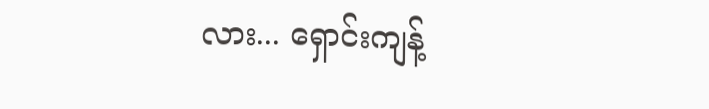လား... ရှောင်းကျန့်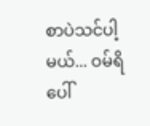စာပဲသင်ပါ့မယ်... ဝမ်ရိပေါ်